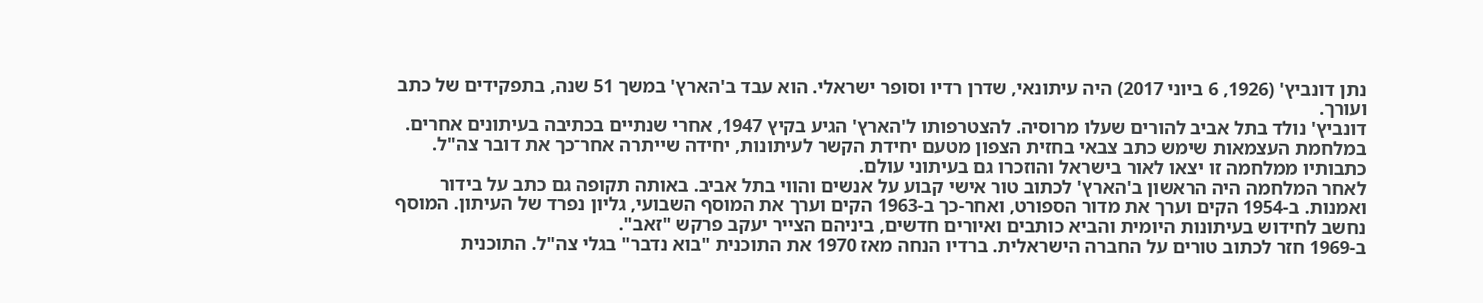נתן דונביץ' (1926, 6 ביוני 2017) היה עיתונאי, שדרן רדיו וסופר ישראלי. הוא עבד ב'הארץ' במשך 51 שנה, בתפקידים של כתב ועורך.
דונביץ' נולד בתל אביב להורים שעלו מרוסיה. להצטרפותו ל'הארץ' הגיע בקיץ 1947, אחרי שנתיים בכתיבה בעיתונים אחרים. במלחמת העצמאות שימש כתב צבאי בחזית הצפון מטעם יחידת הקשר לעיתונות, יחידה שייתרה אחר־כך את דובר צה"ל. כתבותיו ממלחמה זו יצאו לאור בישראל והוזכרו גם בעיתוני עולם.
לאחר המלחמה היה הראשון ב'הארץ' לכתוב טור אישי קבוע על אנשים והווי בתל אביב. באותה תקופה גם כתב על בידור ואמנות. ב-1954 הקים וערך את מדור הספורט, ואחר-כך ב-1963 הקים וערך את המוסף השבועי, גליון נפרד של העיתון. המוסף נחשב לחידוש בעיתונות היומית והביא כותבים ואיורים חדשים, ביניהם הצייר יעקב פרקש "זאב".
ב-1969 חזר לכתוב טורים על החברה הישראלית. ברדיו הנחה מאז 1970 את התוכנית "בוא נדבר" בגלי צה"ל. התוכנית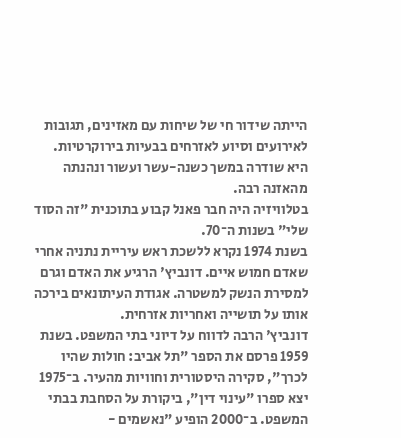הייתה שידור חי של שיחות עם מאזינים, תגובות לאירועים וסיוע לאזרחים בבעיות בירוקרטיות. היא שודרה במשך כשנה-עשר ועשור ונהנתה מהאזנה רבה.
בטלוויזיה היה חבר פאנל קבוע בתוכנית "זה הסוד שלי" בשנות ה־70.
בשנת 1974 נקרא ללשכת ראש עיריית נתניה אחרי שאדם חמוש איים. דונביץ' הרגיע את האדם וגרם למסירת הנשק למשטרה. אגודת העיתונאים בירכה אותו על תושייה ואחריות אזרחית.
דונביץ' הרבה לדווח על דיוני בתי המשפט. בשנת 1959 פרסם את הספר "תל אביב: חולות שהיו לכרך", סקירה היסטורית וחוויות מהעיר. ב־1975 יצא ספרו "עינוי דין", ביקורת על הסחבת בבתי המשפט. ב־2000 הופיע "נאשמים -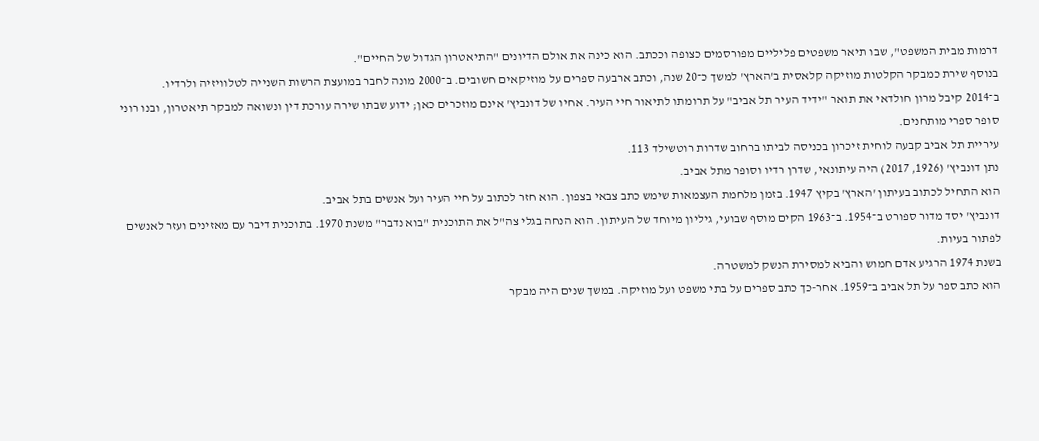דרמות מבית המשפט", שבו תיאר משפטים פליליים מפורסמים כצופה וככתב. הוא כינה את אולם הדיונים "התיאטרון הגדול של החיים".
בנוסף שירת כמבקר הקלטות מוזיקה קלאסית ב'הארץ' למשך כ־20 שנה, וכתב ארבעה ספרים על מוזיקאים חשובים. ב־2000 מונה לחבר במועצת הרשות השנייה לטלוויזיה ולרדיו.
ב־2014 קיבל מרון חולדאי את תואר "ידיד העיר תל אביב" על תרומתו לתיאור חיי העיר. אחיו של דונביץ' אינם מוזכרים כאן; ידוע שבתו שירה עורכת דין ונשואה למבקר תיאטרון, ובנו רוני סופר ספרי מותחנים.
עיריית תל אביב קבעה לוחית זיכרון בכניסה לביתו ברחוב שדרות רוטשילד 113.
נתן דונביץ' (1926, 2017) היה עיתונאי, שדרן רדיו וסופר מתל אביב.
הוא התחיל לכתוב בעיתון 'הארץ' בקיץ 1947. בזמן מלחמת העצמאות שימש כתב צבאי בצפון. הוא חזר לכתוב על חיי העיר ועל אנשים בתל אביב.
דונביץ' יסד מדור ספורט ב־1954. ב־1963 הקים מוסף שבועי, גיליון מיוחד של העיתון. הוא הנחה בגלי צה"ל את התוכנית "בוא נדבר" משנת 1970. בתוכנית דיבר עם מאזינים ועזר לאנשים לפתור בעיות.
בשנת 1974 הרגיע אדם חמוש והביא למסירת הנשק למשטרה.
הוא כתב ספר על תל אביב ב־1959. אחר-כך כתב ספרים על בתי משפט ועל מוזיקה. במשך שנים היה מבקר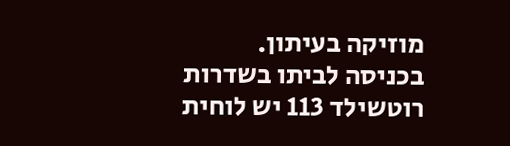מוזיקה בעיתון.
בכניסה לביתו בשדרות רוטשילד 113 יש לוחית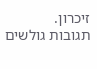זיכרון.
תגובות גולשים